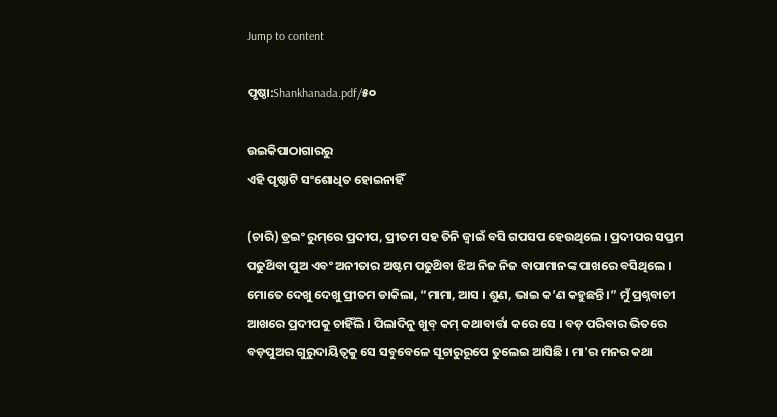Jump to content

ପୃଷ୍ଠା:Shankhanada.pdf/୫୦

ଉଇକିପାଠାଗାର‌ରୁ
ଏହି ପୃଷ୍ଠାଟି ସଂଶୋଧିତ ହୋଇନାହିଁ

(ଚାରି) ଡ୍ରଇଂ ରୁମ୍‌ରେ ପ୍ରଦୀପ, ପ୍ରୀତମ ସହ ତିନି ଜ୍ବାଇଁ ବସି ଗପସପ ହେଉଥିଲେ । ପ୍ରଦୀପର ସପ୍ତମ ପଢୁଥ‌ିବା ପୁଅ ଏବଂ ଅନୀତାର ଅଷ୍ଟମ ପଢୁଥ‌ିବା ଝିଅ ନିଜ ନିଜ ବାପାମାନଙ୍କ ପାଖରେ ବସିଥିଲେ । ମୋତେ ଦେଖୁ ଦେଖୁ ପ୍ରୀତମ ଡାକିଲା, “ମାମା, ଆସ । ଶୁଣ, ଭାଇ କ’ଣ କହୁଛନ୍ତି ।” ମୁଁ ପ୍ରଶ୍ନବାଚୀ ଆଖରେ ପ୍ରଦୀପକୁ ଚାହିଁଲି । ପିଲାଦିନୁ ଖୁବ୍ କମ୍ କଥାବାର୍ତ୍ତା କରେ ସେ । ବଡ଼ ପରିବାର ଭିତରେ ବଡ଼ପୁଅର ଗୁରୁଦାୟିତ୍ଵକୁ ସେ ସବୁବେଳେ ସୂଚାରୁରୂପେ ତୁଲେଇ ଆସିଛି । ମା'ର ମନର କଥା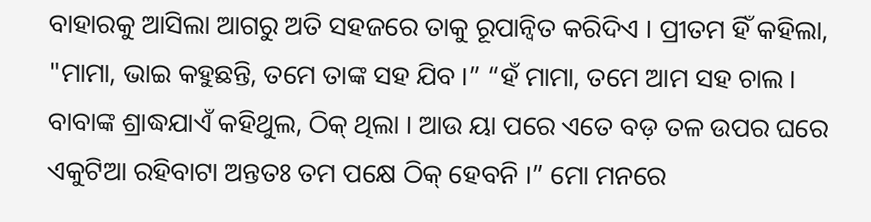ବାହାରକୁ ଆସିଲା ଆଗରୁ ଅତି ସହଜରେ ତାକୁ ରୂପାନ୍ବିତ କରିଦିଏ । ପ୍ରୀତମ ହିଁ କହିଲା, "ମାମା, ଭାଇ କହୁଛନ୍ତି, ତମେ ତାଙ୍କ ସହ ଯିବ ।” “ହଁ ମାମା, ତମେ ଆମ ସହ ଚାଲ । ବାବାଙ୍କ ଶ୍ରାଦ୍ଧଯାଏଁ କହିଥୁଲ, ଠିକ୍ ଥିଲା । ଆଉ ୟା ପରେ ଏତେ ବଡ଼ ତଳ ଉପର ଘରେ ଏକୁଟିଆ ରହିବାଟା ଅନ୍ତତଃ ତମ ପକ୍ଷେ ଠିକ୍ ହେବନି ।” ମୋ ମନରେ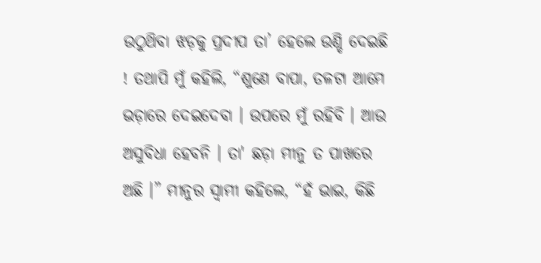ଉଠୁଥ‌ିବା ଝଡ଼କୁ ପ୍ରଦୀପ ତା’ ହେଲେ ଉଣ୍ଡି ଦେଇଛି ! ତଥାପି ମୁଁ କହିଲି, “ଶୁଣେ ବାପା, ତଳଟା ଆମେ ଭଡ଼ାରେ ଦେଇଦେବା । ଉପରେ ମୁଁ ରହିବି । ଆଉ ଅସୁବିଧା ହେବନି । ତା' ଛଡ଼ା ମୀନୁ ତ ପାଖରେ ଅଛି ।” ମୀନୁର ସ୍ବାମୀ କହିଲେ, “ହଁ ଭାଇ, କିଛି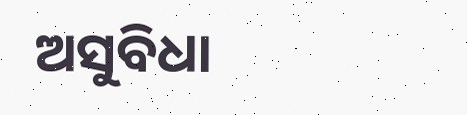ଅସୁବିଧା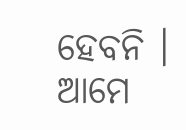ହେବନି । ଆମେ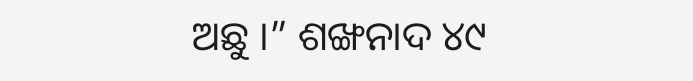ଅଛୁ ।” ଶଙ୍ଖନାଦ ୪୯